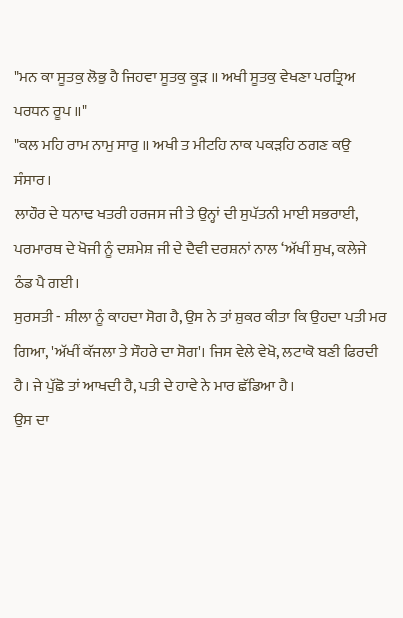"ਮਨ ਕਾ ਸੂਤਕੁ ਲੋਭੁ ਹੈ ਜਿਹਵਾ ਸੂਤਕੁ ਕੂੜ ॥ ਅਖੀ ਸੂਤਕੁ ਵੇਖਣਾ ਪਰਤ੍ਰਿਅ ਪਰਧਨ ਰੂਪ ॥"
"ਕਲ ਮਹਿ ਰਾਮ ਨਾਮੁ ਸਾਰੁ ॥ ਅਖੀ ਤ ਮੀਟਹਿ ਨਾਕ ਪਕੜਹਿ ਠਗਣ ਕਉ ਸੰਸਾਰ।
ਲਾਹੌਰ ਦੇ ਧਨਾਢ ਖਤਰੀ ਹਰਜਸ ਜੀ ਤੇ ਉਨ੍ਹਾਂ ਦੀ ਸੁਪੱਤਨੀ ਮਾਈ ਸਭਰਾਈ, ਪਰਮਾਰਥ ਦੇ ਖੋਜੀ ਨੂੰ ਦਸ਼ਮੇਸ਼ ਜੀ ਦੇ ਦੈਵੀ ਦਰਸ਼ਨਾਂ ਨਾਲ ‘ਅੱਖੀਂ ਸੁਖ, ਕਲੇਜੇ ਠੰਡ ਪੈ ਗਈ।
ਸੁਰਸਤੀ - ਸ਼ੀਲਾ ਨੂੰ ਕਾਹਦਾ ਸੋਗ ਹੈ, ਉਸ ਨੇ ਤਾਂ ਸ਼ੁਕਰ ਕੀਤਾ ਕਿ ਉਹਦਾ ਪਤੀ ਮਰ ਗਿਆ, 'ਅੱਖੀਂ ਕੱਜਲਾ ਤੇ ਸੌਹਰੇ ਦਾ ਸੋਗ'। ਜਿਸ ਵੇਲੇ ਵੇਖੋ, ਲਟਾਕੋ ਬਣੀ ਫਿਰਦੀ ਹੈ। ਜੇ ਪੁੱਛੋ ਤਾਂ ਆਖਦੀ ਹੈ, ਪਤੀ ਦੇ ਹਾਵੇ ਨੇ ਮਾਰ ਛੱਡਿਆ ਹੈ।
ਉਸ ਦਾ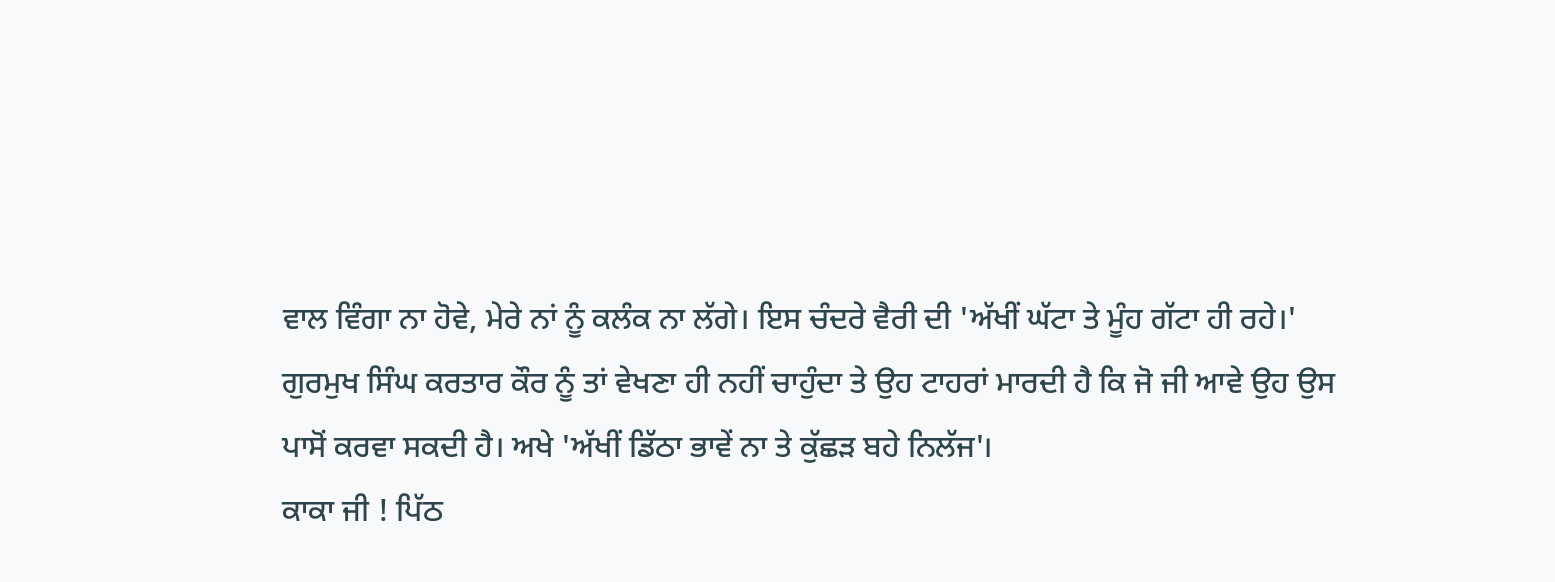ਵਾਲ ਵਿੰਗਾ ਨਾ ਹੋਵੇ, ਮੇਰੇ ਨਾਂ ਨੂੰ ਕਲੰਕ ਨਾ ਲੱਗੇ। ਇਸ ਚੰਦਰੇ ਵੈਰੀ ਦੀ 'ਅੱਖੀਂ ਘੱਟਾ ਤੇ ਮੂੰਹ ਗੱਟਾ ਹੀ ਰਹੇ।'
ਗੁਰਮੁਖ ਸਿੰਘ ਕਰਤਾਰ ਕੌਰ ਨੂੰ ਤਾਂ ਵੇਖਣਾ ਹੀ ਨਹੀਂ ਚਾਹੁੰਦਾ ਤੇ ਉਹ ਟਾਹਰਾਂ ਮਾਰਦੀ ਹੈ ਕਿ ਜੋ ਜੀ ਆਵੇ ਉਹ ਉਸ ਪਾਸੋਂ ਕਰਵਾ ਸਕਦੀ ਹੈ। ਅਖੇ 'ਅੱਖੀਂ ਡਿੱਠਾ ਭਾਵੇਂ ਨਾ ਤੇ ਕੁੱਛੜ ਬਹੇ ਨਿਲੱਜ'।
ਕਾਕਾ ਜੀ ! ਪਿੱਠ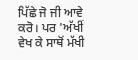ਪਿੱਛੇ ਜੋ ਜੀ ਆਵੇ ਕਰੋ। ਪਰ 'ਅੱਖੀਂ ਵੇਖ ਕੇ ਸਾਥੋਂ ਮੱਖੀ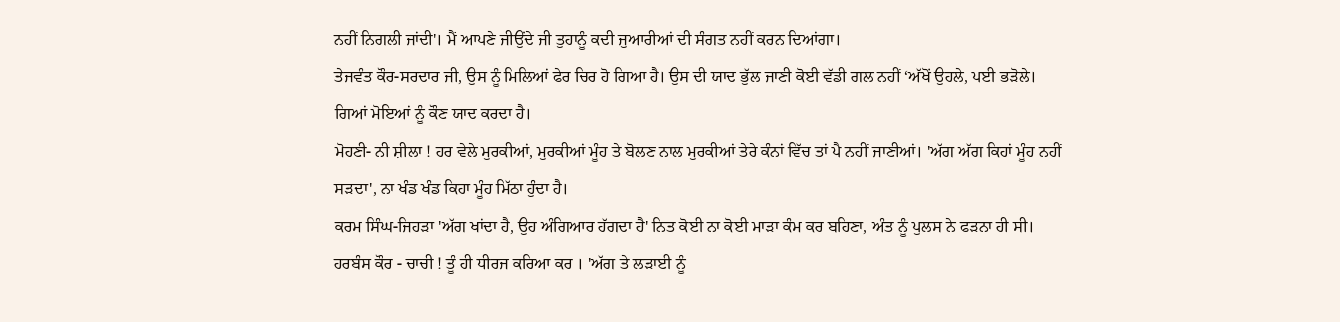ਨਹੀਂ ਨਿਗਲੀ ਜਾਂਦੀ'। ਮੈਂ ਆਪਣੇ ਜੀਉਂਦੇ ਜੀ ਤੁਹਾਨੂੰ ਕਦੀ ਜੁਆਰੀਆਂ ਦੀ ਸੰਗਤ ਨਹੀਂ ਕਰਨ ਦਿਆਂਗਾ।
ਤੇਜਵੰਤ ਕੌਰ-ਸਰਦਾਰ ਜੀ, ਉਸ ਨੂੰ ਮਿਲਿਆਂ ਫੇਰ ਚਿਰ ਹੋ ਗਿਆ ਹੈ। ਉਸ ਦੀ ਯਾਦ ਭੁੱਲ ਜਾਣੀ ਕੋਈ ਵੱਡੀ ਗਲ ਨਹੀਂ ‘ਅੱਖੋਂ ਉਹਲੇ, ਪਈ ਭੜੋਲੇ। ਗਿਆਂ ਮੋਇਆਂ ਨੂੰ ਕੌਣ ਯਾਦ ਕਰਦਾ ਹੈ।
ਮੋਹਣੀ- ਨੀ ਸ਼ੀਲਾ ! ਹਰ ਵੇਲੇ ਮੁਰਕੀਆਂ, ਮੁਰਕੀਆਂ ਮੂੰਹ ਤੇ ਬੋਲਣ ਨਾਲ ਮੁਰਕੀਆਂ ਤੇਰੇ ਕੰਨਾਂ ਵਿੱਚ ਤਾਂ ਪੈ ਨਹੀਂ ਜਾਣੀਆਂ। 'ਅੱਗ ਅੱਗ ਕਿਹਾਂ ਮੂੰਹ ਨਹੀਂ ਸੜਦਾ', ਨਾ ਖੰਡ ਖੰਡ ਕਿਹਾ ਮੂੰਹ ਮਿੱਠਾ ਹੁੰਦਾ ਹੈ।
ਕਰਮ ਸਿੰਘ-ਜਿਹੜਾ 'ਅੱਗ ਖਾਂਦਾ ਹੈ, ਉਹ ਅੰਗਿਆਰ ਹੱਗਦਾ ਹੈ' ਨਿਤ ਕੋਈ ਨਾ ਕੋਈ ਮਾੜਾ ਕੰਮ ਕਰ ਬਹਿਣਾ, ਅੰਤ ਨੂੰ ਪੁਲਸ ਨੇ ਫੜਨਾ ਹੀ ਸੀ।
ਹਰਬੰਸ ਕੌਰ - ਚਾਚੀ ! ਤੂੰ ਹੀ ਧੀਰਜ ਕਰਿਆ ਕਰ । 'ਅੱਗ ਤੇ ਲੜਾਈ ਨੂੰ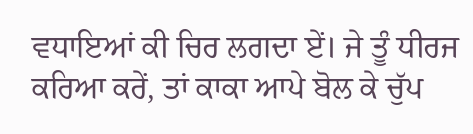ਵਧਾਇਆਂ ਕੀ ਚਿਰ ਲਗਦਾ ਏਂ। ਜੇ ਤੂੰ ਧੀਰਜ ਕਰਿਆ ਕਰੇਂ, ਤਾਂ ਕਾਕਾ ਆਪੇ ਬੋਲ ਕੇ ਚੁੱਪ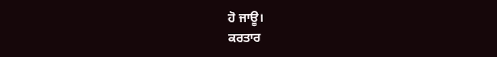ਹੋ ਜਾਊ।
ਕਰਤਾਰ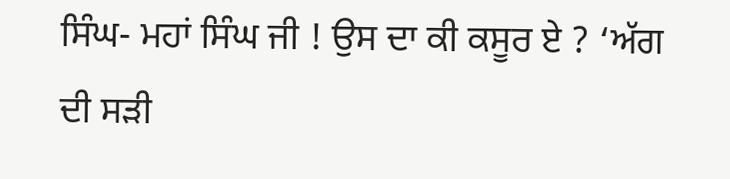ਸਿੰਘ- ਮਹਾਂ ਸਿੰਘ ਜੀ ! ਉਸ ਦਾ ਕੀ ਕਸੂਰ ਏ ? ‘ਅੱਗ ਦੀ ਸੜੀ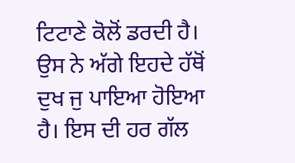ਟਿਟਾਣੇ ਕੋਲੋਂ ਡਰਦੀ ਹੈ। ਉਸ ਨੇ ਅੱਗੇ ਇਹਦੇ ਹੱਥੋਂ ਦੁਖ ਜੁ ਪਾਇਆ ਹੋਇਆ ਹੈ। ਇਸ ਦੀ ਹਰ ਗੱਲ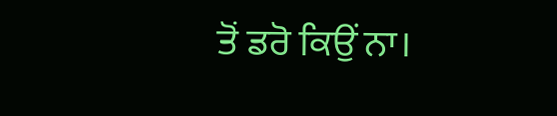ਤੋਂ ਡਰੋ ਕਿਉਂ ਨਾ।